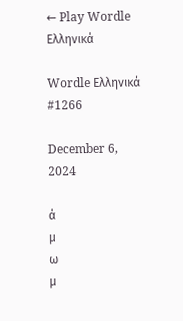← Play Wordle Ελληνικά

Wordle Ελληνικά #1266

December 6, 2024

ά
μ
ω
μ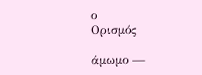ο
Ορισμός

άμωμο —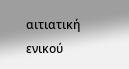αιτιατική ενικού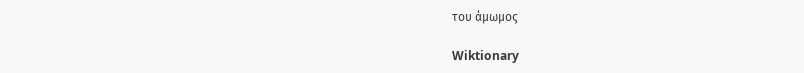του άμωμος

Wiktionary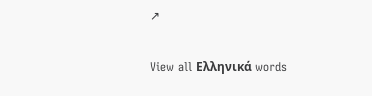↗

View all Ελληνικά words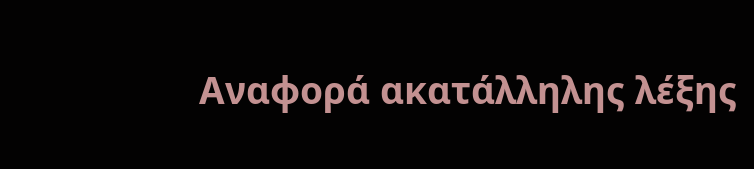Αναφορά ακατάλληλης λέξης